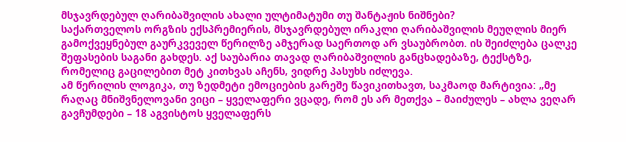მსჯავრდებულ ღარიბაშვილის ახალი ულტიმატუმი თუ შანტაჟის ნიშნები?
საქართველოს ორგზის ექსპრემიერის, მსჯავრდებულ ირაკლი ღარიბაშვილის მეუღლის მიერ გამოქვეყნებულ გაურკვეველ წერილზე ამჯერად საერთოდ არ ვსაუბრობთ. ის შეიძლება ცალკე შეფასების საგანი გახდეს. აქ საუბარია თავად ღარიბაშვილის განცხადებაზე, ტექსტზე, რომელიც გაცილებით მეტ კითხვას აჩენს, ვიდრე პასუხს იძლევა.
ამ წერილის ლოგიკა, თუ ზედმეტი ემოციების გარეშე წავიკითხავთ, საკმაოდ მარტივია: „მე რაღაც მნიშვნელოვანი ვიცი – ყველაფერი ვცადე, რომ ეს არ მეთქვა – მაიძულეს – ახლა ვეღარ გავჩუმდები – 18 აგვისტოს ყველაფერს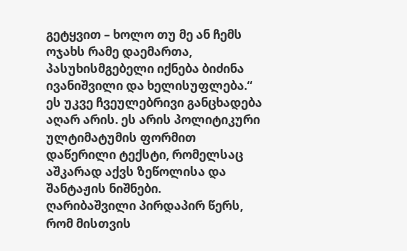გეტყვით – ხოლო თუ მე ან ჩემს ოჯახს რამე დაემართა, პასუხისმგებელი იქნება ბიძინა ივანიშვილი და ხელისუფლება.“
ეს უკვე ჩვეულებრივი განცხადება აღარ არის. ეს არის პოლიტიკური ულტიმატუმის ფორმით დაწერილი ტექსტი, რომელსაც აშკარად აქვს ზეწოლისა და შანტაჟის ნიშნები.
ღარიბაშვილი პირდაპირ წერს, რომ მისთვის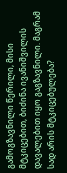გამოგზავნილი წერილი, მისი მტკიცებით, ბიძინა ივანიშვილის დავალებით იყო გაგზავნილი. მაგრამ სად არის მტკიცებულება?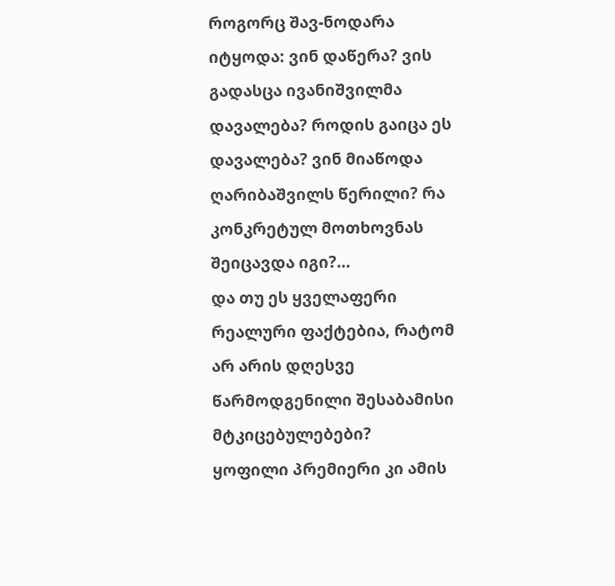როგორც შავ-ნოდარა იტყოდა: ვინ დაწერა? ვის გადასცა ივანიშვილმა დავალება? როდის გაიცა ეს დავალება? ვინ მიაწოდა ღარიბაშვილს წერილი? რა კონკრეტულ მოთხოვნას შეიცავდა იგი?…
და თუ ეს ყველაფერი რეალური ფაქტებია, რატომ არ არის დღესვე წარმოდგენილი შესაბამისი მტკიცებულებები?
ყოფილი პრემიერი კი ამის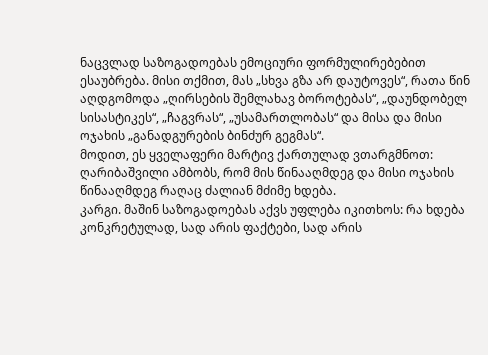ნაცვლად საზოგადოებას ემოციური ფორმულირებებით ესაუბრება. მისი თქმით, მას „სხვა გზა არ დაუტოვეს“, რათა წინ აღდგომოდა „ღირსების შემლახავ ბოროტებას“, „დაუნდობელ სისასტიკეს“, „ჩაგვრას“, „უსამართლობას“ და მისა და მისი ოჯახის „განადგურების ბინძურ გეგმას“.
მოდით, ეს ყველაფერი მარტივ ქართულად ვთარგმნოთ: ღარიბაშვილი ამბობს, რომ მის წინააღმდეგ და მისი ოჯახის წინააღმდეგ რაღაც ძალიან მძიმე ხდება.
კარგი. მაშინ საზოგადოებას აქვს უფლება იკითხოს: რა ხდება კონკრეტულად, სად არის ფაქტები, სად არის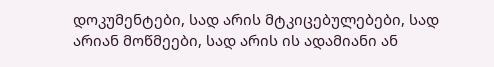დოკუმენტები, სად არის მტკიცებულებები, სად არიან მოწმეები, სად არის ის ადამიანი ან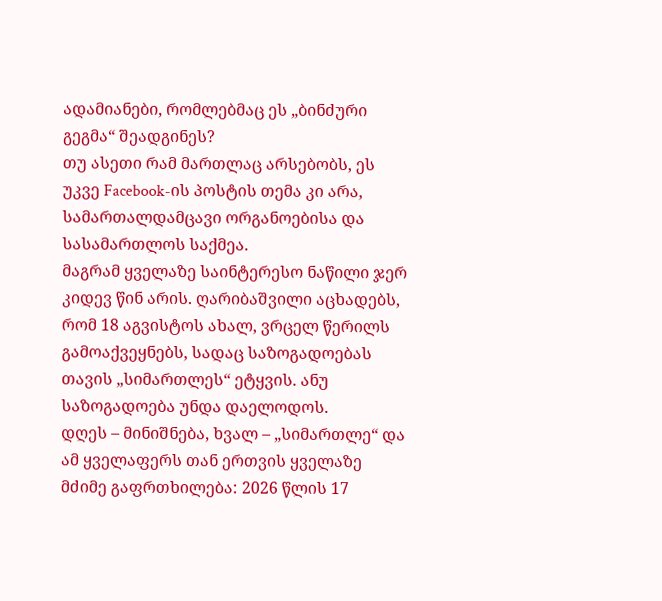ადამიანები, რომლებმაც ეს „ბინძური გეგმა“ შეადგინეს?
თუ ასეთი რამ მართლაც არსებობს, ეს უკვე Facebook-ის პოსტის თემა კი არა, სამართალდამცავი ორგანოებისა და სასამართლოს საქმეა.
მაგრამ ყველაზე საინტერესო ნაწილი ჯერ კიდევ წინ არის. ღარიბაშვილი აცხადებს, რომ 18 აგვისტოს ახალ, ვრცელ წერილს გამოაქვეყნებს, სადაც საზოგადოებას თავის „სიმართლეს“ ეტყვის. ანუ საზოგადოება უნდა დაელოდოს.
დღეს – მინიშნება, ხვალ – „სიმართლე“ და ამ ყველაფერს თან ერთვის ყველაზე მძიმე გაფრთხილება: 2026 წლის 17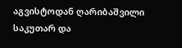აგვისტოდან ღარიბაშვილი საკუთარ და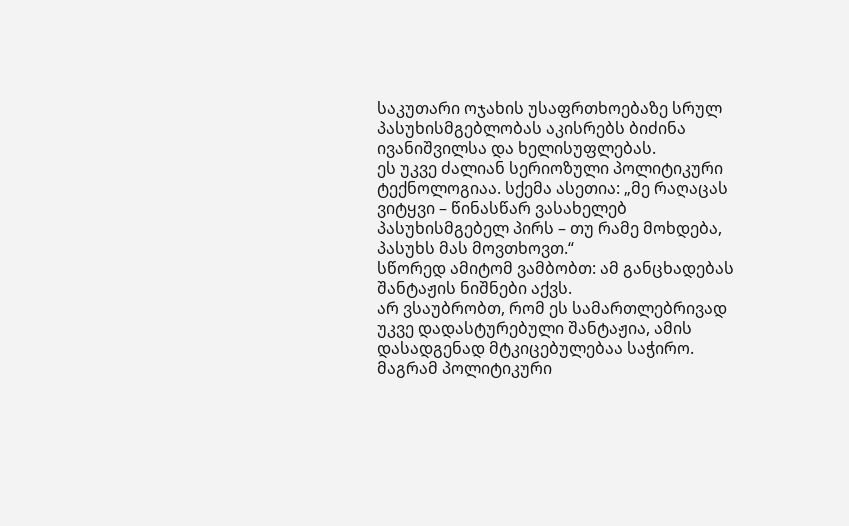საკუთარი ოჯახის უსაფრთხოებაზე სრულ პასუხისმგებლობას აკისრებს ბიძინა ივანიშვილსა და ხელისუფლებას.
ეს უკვე ძალიან სერიოზული პოლიტიკური ტექნოლოგიაა. სქემა ასეთია: „მე რაღაცას ვიტყვი – წინასწარ ვასახელებ პასუხისმგებელ პირს – თუ რამე მოხდება, პასუხს მას მოვთხოვთ.“
სწორედ ამიტომ ვამბობთ: ამ განცხადებას შანტაჟის ნიშნები აქვს.
არ ვსაუბრობთ, რომ ეს სამართლებრივად უკვე დადასტურებული შანტაჟია, ამის დასადგენად მტკიცებულებაა საჭირო. მაგრამ პოლიტიკური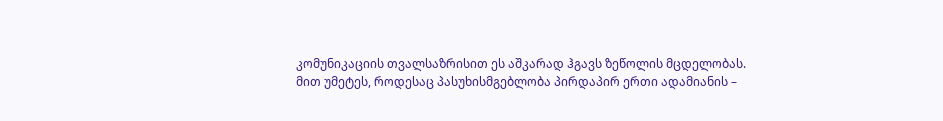კომუნიკაციის თვალსაზრისით ეს აშკარად ჰგავს ზეწოლის მცდელობას.
მით უმეტეს, როდესაც პასუხისმგებლობა პირდაპირ ერთი ადამიანის –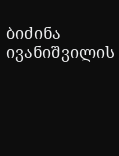ბიძინა ივანიშვილის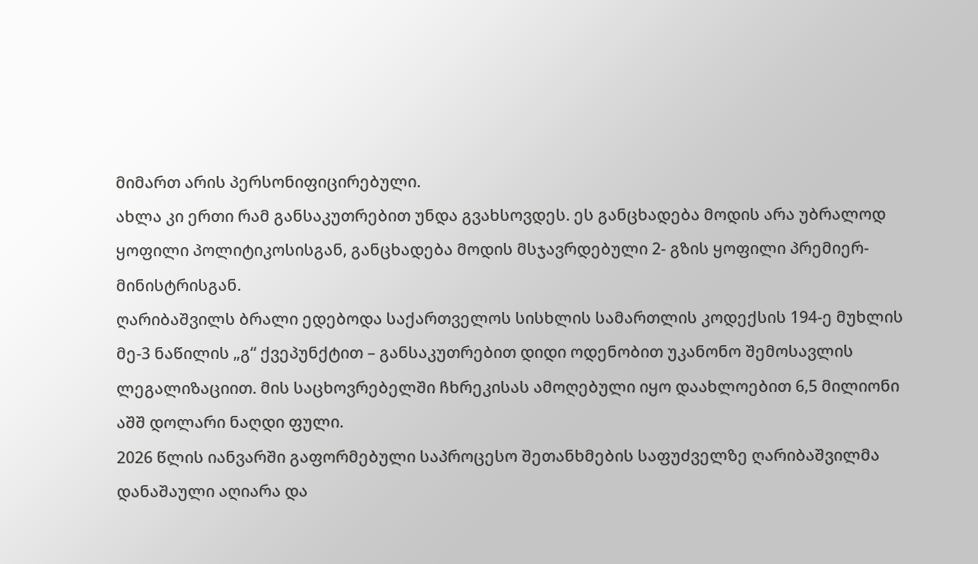მიმართ არის პერსონიფიცირებული.
ახლა კი ერთი რამ განსაკუთრებით უნდა გვახსოვდეს. ეს განცხადება მოდის არა უბრალოდ ყოფილი პოლიტიკოსისგან, განცხადება მოდის მსჯავრდებული 2- გზის ყოფილი პრემიერ-მინისტრისგან.
ღარიბაშვილს ბრალი ედებოდა საქართველოს სისხლის სამართლის კოდექსის 194-ე მუხლის მე-3 ნაწილის „გ“ ქვეპუნქტით – განსაკუთრებით დიდი ოდენობით უკანონო შემოსავლის ლეგალიზაციით. მის საცხოვრებელში ჩხრეკისას ამოღებული იყო დაახლოებით 6,5 მილიონი აშშ დოლარი ნაღდი ფული.
2026 წლის იანვარში გაფორმებული საპროცესო შეთანხმების საფუძველზე ღარიბაშვილმა დანაშაული აღიარა და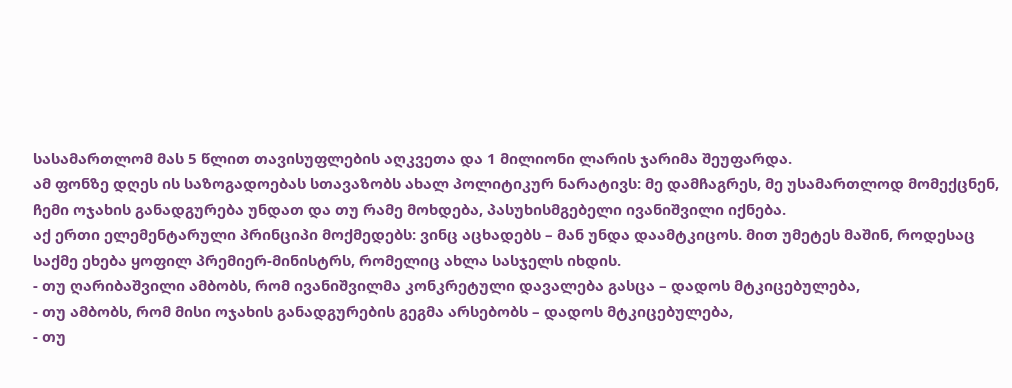სასამართლომ მას 5 წლით თავისუფლების აღკვეთა და 1 მილიონი ლარის ჯარიმა შეუფარდა.
ამ ფონზე დღეს ის საზოგადოებას სთავაზობს ახალ პოლიტიკურ ნარატივს: მე დამჩაგრეს, მე უსამართლოდ მომექცნენ, ჩემი ოჯახის განადგურება უნდათ და თუ რამე მოხდება, პასუხისმგებელი ივანიშვილი იქნება.
აქ ერთი ელემენტარული პრინციპი მოქმედებს: ვინც აცხადებს – მან უნდა დაამტკიცოს. მით უმეტეს მაშინ, როდესაც საქმე ეხება ყოფილ პრემიერ-მინისტრს, რომელიც ახლა სასჯელს იხდის.
- თუ ღარიბაშვილი ამბობს, რომ ივანიშვილმა კონკრეტული დავალება გასცა – დადოს მტკიცებულება,
- თუ ამბობს, რომ მისი ოჯახის განადგურების გეგმა არსებობს – დადოს მტკიცებულება,
- თუ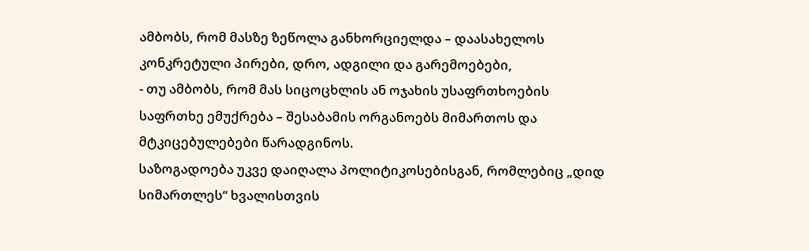ამბობს, რომ მასზე ზეწოლა განხორციელდა – დაასახელოს კონკრეტული პირები, დრო, ადგილი და გარემოებები,
- თუ ამბობს, რომ მას სიცოცხლის ან ოჯახის უსაფრთხოების საფრთხე ემუქრება – შესაბამის ორგანოებს მიმართოს და მტკიცებულებები წარადგინოს.
საზოგადოება უკვე დაიღალა პოლიტიკოსებისგან, რომლებიც „დიდ სიმართლეს“ ხვალისთვის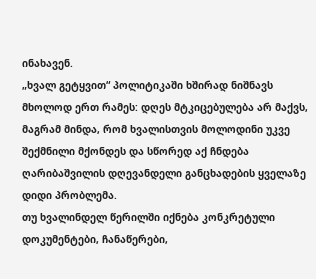ინახავენ.
„ხვალ გეტყვით“ პოლიტიკაში ხშირად ნიშნავს მხოლოდ ერთ რამეს: დღეს მტკიცებულება არ მაქვს, მაგრამ მინდა, რომ ხვალისთვის მოლოდინი უკვე შექმნილი მქონდეს და სწორედ აქ ჩნდება ღარიბაშვილის დღევანდელი განცხადების ყველაზე დიდი პრობლემა.
თუ ხვალინდელ წერილში იქნება კონკრეტული დოკუმენტები, ჩანაწერები,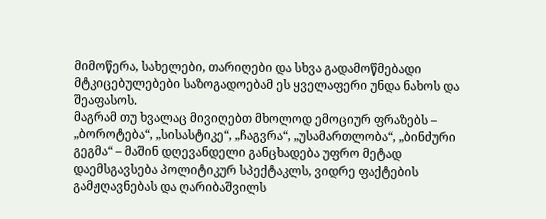მიმოწერა, სახელები, თარიღები და სხვა გადამოწმებადი მტკიცებულებები საზოგადოებამ ეს ყველაფერი უნდა ნახოს და შეაფასოს.
მაგრამ თუ ხვალაც მივიღებთ მხოლოდ ემოციურ ფრაზებს – „ბოროტება“, „სისასტიკე“, „ჩაგვრა“, „უსამართლობა“, „ბინძური გეგმა“ – მაშინ დღევანდელი განცხადება უფრო მეტად დაემსგავსება პოლიტიკურ სპექტაკლს, ვიდრე ფაქტების გამჟღავნებას და ღარიბაშვილს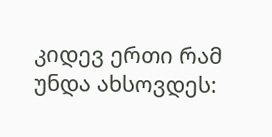კიდევ ერთი რამ უნდა ახსოვდეს: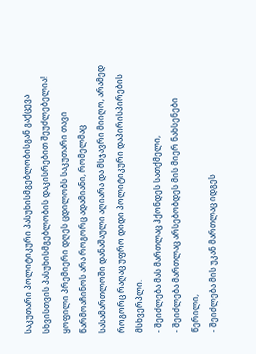საკუთარი პოლიტიკური პასუხისმგებლობისგან გაქცევა სხვისთვის პასუხისმგებლობის დაკისრებით შეუძლებელია!
ყოფილი პრემიერი დღეს ცდილობს საკუთარი თავი წარმოაჩინოს არა როგორც ადამიანი, რომელმაც სასამართლოში დანაშაული აღიარა და მსჯავრი მიიღო, არამედ როგორც რაღაც უფრო დიდი პოლიტიკური დაპირისპირების მსხვერპლი.
- შეიძლება მას მართლაც ჰქონდეს სათქმელი,
- შეიძლება მართლაც არსებობდეს მის მიერ ნახსენები წერილი,
- შეიძლება მის უკან მართლაც იდგეს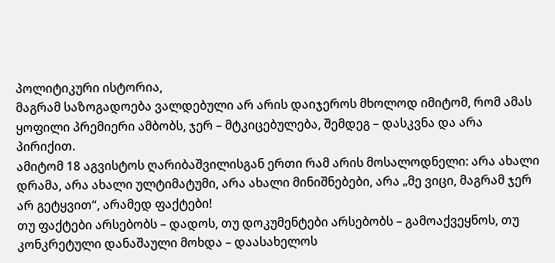პოლიტიკური ისტორია,
მაგრამ საზოგადოება ვალდებული არ არის დაიჯეროს მხოლოდ იმიტომ, რომ ამას ყოფილი პრემიერი ამბობს, ჯერ – მტკიცებულება, შემდეგ – დასკვნა და არა პირიქით.
ამიტომ 18 აგვისტოს ღარიბაშვილისგან ერთი რამ არის მოსალოდნელი: არა ახალი დრამა, არა ახალი ულტიმატუმი, არა ახალი მინიშნებები, არა „მე ვიცი, მაგრამ ჯერ არ გეტყვით“, არამედ ფაქტები!
თუ ფაქტები არსებობს – დადოს, თუ დოკუმენტები არსებობს – გამოაქვეყნოს, თუ კონკრეტული დანაშაული მოხდა – დაასახელოს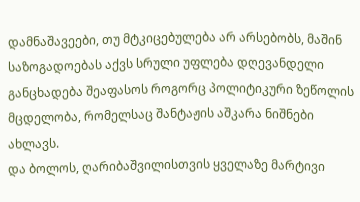დამნაშავეები, თუ მტკიცებულება არ არსებობს, მაშინ საზოგადოებას აქვს სრული უფლება დღევანდელი განცხადება შეაფასოს როგორც პოლიტიკური ზეწოლის მცდელობა, რომელსაც შანტაჟის აშკარა ნიშნები ახლავს.
და ბოლოს, ღარიბაშვილისთვის ყველაზე მარტივი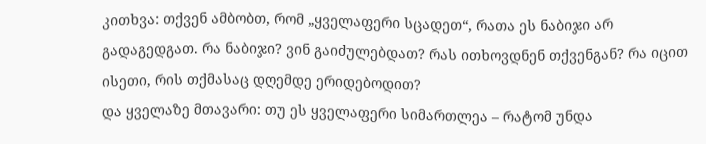კითხვა: თქვენ ამბობთ, რომ „ყველაფერი სცადეთ“, რათა ეს ნაბიჯი არ გადაგედგათ. რა ნაბიჯი? ვინ გაიძულებდათ? რას ითხოვდნენ თქვენგან? რა იცით ისეთი, რის თქმასაც დღემდე ერიდებოდით?
და ყველაზე მთავარი: თუ ეს ყველაფერი სიმართლეა – რატომ უნდა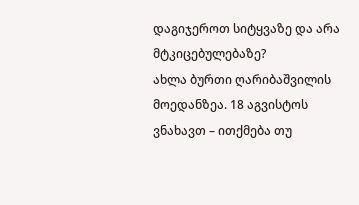დაგიჯეროთ სიტყვაზე და არა მტკიცებულებაზე?
ახლა ბურთი ღარიბაშვილის მოედანზეა. 18 აგვისტოს ვნახავთ – ითქმება თუ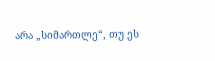არა „სიმართლე“, თუ ეს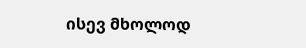ისევ მხოლოდ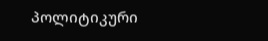პოლიტიკური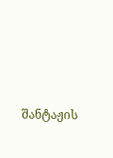შანტაჟის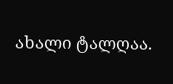ახალი ტალღაა.